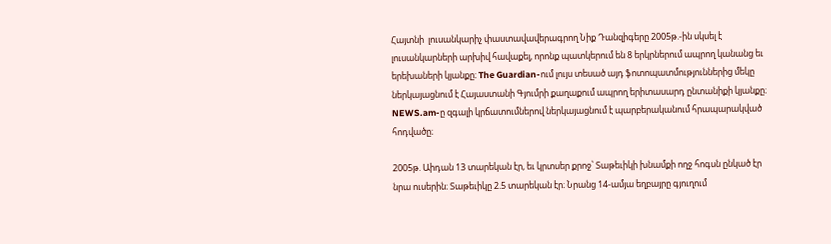Հայտնի  լուսանկարիչ փաստավավերագրող Նիք Դանզիգերը 2005թ.-ին սկսել է լուսանկարների արխիվ հավաքել, որոնք պատկերում են 8 երկրներում ապրող կանանց եւ երեխաների կյանքը։ The Guardian-ում լույս տեսած այդ ֆոտոպատմություններից մեկը ներկայացնում է Հայաստանի Գյումրի քաղաքում ապրող երիտասարդ ընտանիքի կյանքը։ NEWS.am-ը զգալի կրճատումներով ներկայացնում է պարբերականում հրապարակված հոդվածը։

2005թ. Աիդան 13 տարեկան էր, եւ կրտսեր քրոջ՝ Տաթեւիկի խնամքի ողջ հոգսն ընկած էր նրա ուսերին։ Տաթեւիկը 2.5 տարեկան էր։ Նրանց 14-ամյա եղբայրը գյուղում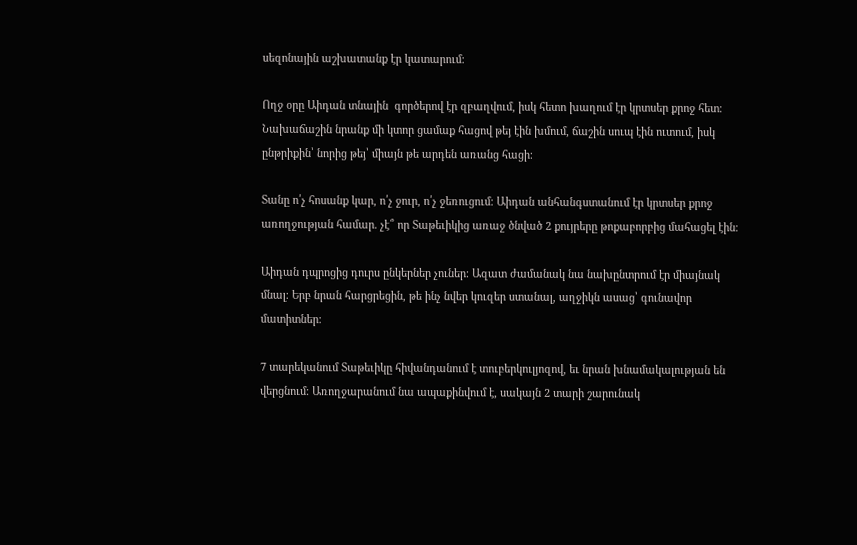սեզոնային աշխատանք էր կատարում։

Ողջ օրը Աիդան տնային  գործերով էր զբաղվում, իսկ հետո խաղում էր կրտսեր քրոջ հետ։ Նախաճաշին նրանք մի կտոր ցամաք հացով թեյ էին խմում, ճաշին սուպ էին ուտում, իսկ ընթրիքին՝ նորից թեյ՝ միայն թե արդեն առանց հացի։

Տանը ո՛չ հոսանք կար, ո՛չ ջուր, ո՛չ ջեռուցում։ Աիդան անհանգստանում էր կրտսեր քրոջ առողջության համար. չէ՞ որ Տաթեւիկից առաջ ծնված 2 քույրերը թոքաբորբից մահացել էին։

Աիդան դպրոցից դուրս ընկերներ չուներ։ Ազատ ժամանակ նա նախընտրում էր միայնակ մնալ։ Երբ նրան հարցրեցին, թե ինչ նվեր կուզեր ստանալ, աղջիկն ասաց՝ գունավոր մատիտներ։

7 տարեկանում Տաթեւիկը հիվանդանում է տուբերկուլյոզով, եւ նրան խնամակալության են վերցնում։ Առողջարանում նա ապաքինվում է, սակայն 2 տարի շարունակ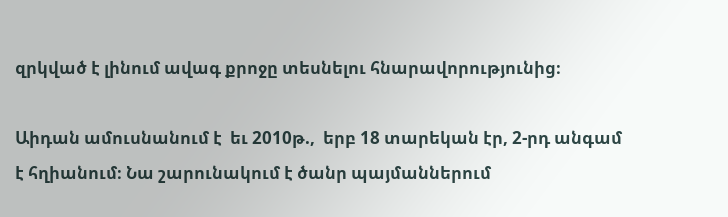զրկված է լինում ավագ քրոջը տեսնելու հնարավորությունից։

Աիդան ամուսնանում է  եւ 2010թ.,  երբ 18 տարեկան էր, 2-րդ անգամ է հղիանում։ Նա շարունակում է ծանր պայմաններում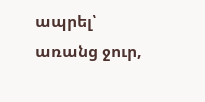ապրել՝ առանց ջուր,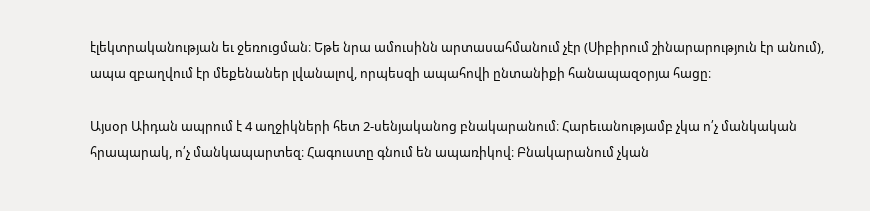էլեկտրականության եւ ջեռուցման։ Եթե նրա ամուսինն արտասահմանում չէր (Սիբիրում շինարարություն էր անում), ապա զբաղվում էր մեքենաներ լվանալով, որպեսզի ապահովի ընտանիքի հանապազօրյա հացը։

Այսօր Աիդան ապրում է 4 աղջիկների հետ 2-սենյականոց բնակարանում։ Հարեւանությամբ չկա ո՛չ մանկական հրապարակ, ո՛չ մանկապարտեզ։ Հագուստը գնում են ապառիկով։ Բնակարանում չկան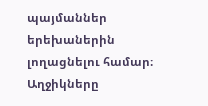պայմաններ երեխաներին լողացնելու համար։ Աղջիկները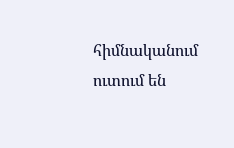հիմնականում ուտում են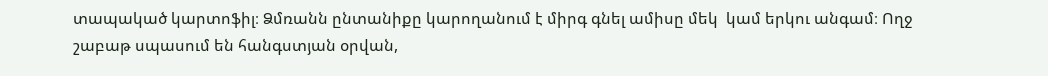տապակած կարտոֆիլ։ Ձմռանն ընտանիքը կարողանում է միրգ գնել ամիսը մեկ  կամ երկու անգամ։ Ողջ շաբաթ սպասում են հանգստյան օրվան,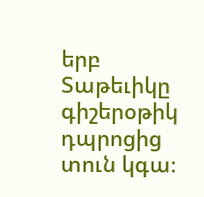երբ Տաթեւիկը գիշերօթիկ դպրոցից տուն կգա։